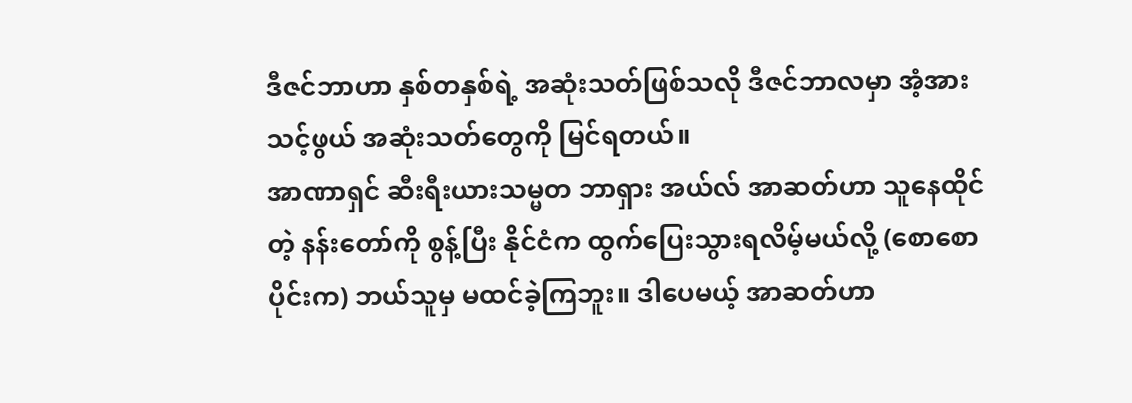ဒီဇင်ဘာဟာ နှစ်တနှစ်ရဲ့ အဆုံးသတ်ဖြစ်သလို ဒီဇင်ဘာလမှာ အံ့အားသင့်ဖွယ် အဆုံးသတ်တွေကို မြင်ရတယ်။
အာဏာရှင် ဆီးရီးယားသမ္မတ ဘာရှား အယ်လ် အာဆတ်ဟာ သူနေထိုင်တဲ့ နန်းတော်ကို စွန့်ပြီး နိုင်ငံက ထွက်ပြေးသွားရလိမ့်မယ်လို့ (စောစောပိုင်းက) ဘယ်သူမှ မထင်ခဲ့ကြဘူး။ ဒါပေမယ့် အာဆတ်ဟာ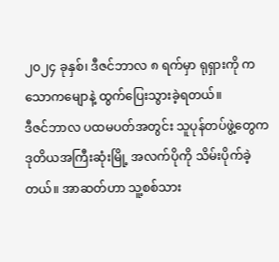၂၀၂၄ ခုနှစ်၊ ဒီဇင်ဘာလ ၈ ရက်မှာ ရုရှားကို ကသောကမျောနဲ့ ထွက်ပြေးသွားခဲ့ရတယ်။
ဒီဇင်ဘာလ ပထမပတ်အတွင်း သူပုန်တပ်ဖွဲ့တွေက ဒုတိယအကြီးဆုံးမြို့ အလက်ပိုကို သိမ်းပိုက်ခဲ့တယ်။ အာဆတ်ဟာ သူ့စစ်သား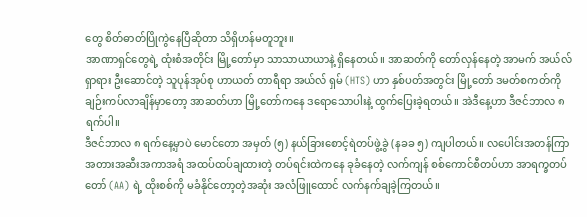တွေ စိတ်ဓာတ်ပြိုကွဲနေပြီဆိုတာ သိရှိဟန်မတူဘူး။
အာဏာရှင်တွေရဲ့ ထုံးစံအတိုင်း မြို့တော်မှာ သာသာယာယာနဲ့ ရှိနေတယ်။ အာဆတ်ကို တော်လှန်နေတဲ့ အာမက် အယ်လ်ရှာရား ဦးဆောင်တဲ့ သူပုန်အုပ်စု ဟာယတ် တာရီရာ အယ်လ် ရှမ် (HTS) ဟာ နှစ်ပတ်အတွင်း မြို့တော် ဒမတ်စကတ်ကို ချဉ်းကပ်လာချိန်မှာတော့ အာဆတ်ဟာ မြို့တော်ကနေ ဒရောသောပါးနဲ့ ထွက်ပြေးခဲ့ရတယ်။ အဲဒီနေ့ဟာ ဒီဇင်ဘာလ ၈ ရက်ပါ။
ဒီဇင်ဘာလ ၈ ရက်နေ့မှာပဲ မောင်တော အမှတ် (၅) နယ်ခြားစောင့်ရဲတပ်ဖွဲ့ခွဲ (နခခ ၅) ကျပါတယ်။ လပေါင်းအတန်ကြာ အတားအဆီးအကာအရံ အထပ်ထပ်ချထားတဲ့ တပ်ရင်းထဲကနေ ခုခံနေတဲ့ လက်ကျန် စစ်ကောင်စီတပ်ဟာ အာရက္ခတပ်တော် (AA) ရဲ့ ထိုးစစ်ကို မခံနိုင်တော့တဲ့အဆုံး အလံဖြူထောင် လက်နက်ချခဲ့ကြတယ်။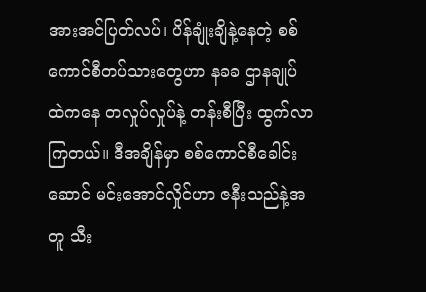အားအင်ပြတ်လပ်၊ ပိန်ချုံးချိနဲ့နေတဲ့ စစ်ကောင်စီတပ်သားတွေဟာ နခခ ဌာနချုပ်ထဲကနေ တလှုပ်လှုပ်နဲ့ တန်းစီပြီး ထွက်လာကြတယ်။ ဒီအချိန်မှာ စစ်ကောင်စီခေါင်းဆောင် မင်းအောင်လှိုင်ဟာ ဇနီးသည်နဲ့အတူ သီး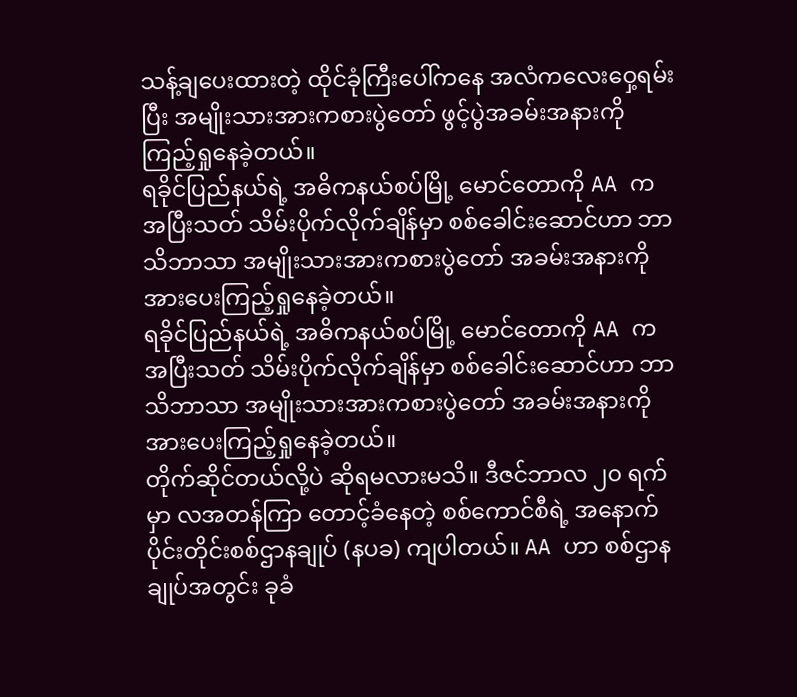သန့်ချပေးထားတဲ့ ထိုင်ခုံကြီးပေါ်ကနေ အလံကလေးဝှေ့ရမ်းပြီး အမျိုးသားအားကစားပွဲတော် ဖွင့်ပွဲအခမ်းအနားကို ကြည့်ရှုနေခဲ့တယ်။
ရခိုင်ပြည်နယ်ရဲ့ အဓိကနယ်စပ်မြို့ မောင်တောကို AA က အပြီးသတ် သိမ်းပိုက်လိုက်ချိန်မှာ စစ်ခေါင်းဆောင်ဟာ ဘာသိဘာသာ အမျိုးသားအားကစားပွဲတော် အခမ်းအနားကို အားပေးကြည့်ရှုနေခဲ့တယ်။
ရခိုင်ပြည်နယ်ရဲ့ အဓိကနယ်စပ်မြို့ မောင်တောကို AA က အပြီးသတ် သိမ်းပိုက်လိုက်ချိန်မှာ စစ်ခေါင်းဆောင်ဟာ ဘာသိဘာသာ အမျိုးသားအားကစားပွဲတော် အခမ်းအနားကို အားပေးကြည့်ရှုနေခဲ့တယ်။
တိုက်ဆိုင်တယ်လို့ပဲ ဆိုရမလားမသိ။ ဒီဇင်ဘာလ ၂၀ ရက်မှာ လအတန်ကြာ တောင့်ခံနေတဲ့ စစ်ကောင်စီရဲ့ အနောက်ပိုင်းတိုင်းစစ်ဌာနချုပ် (နပခ) ကျပါတယ်။ AA ဟာ စစ်ဌာနချုပ်အတွင်း ခုခံ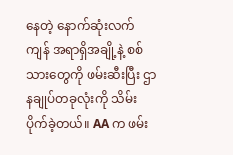နေတဲ့ နောက်ဆုံးလက်ကျန် အရာရှိအချို့နဲ့ စစ်သားတွေကို ဖမ်းဆီးပြီး ဌာနချုပ်တခုလုံးကို သိမ်းပိုက်ခဲ့တယ်။ AA က ဖမ်း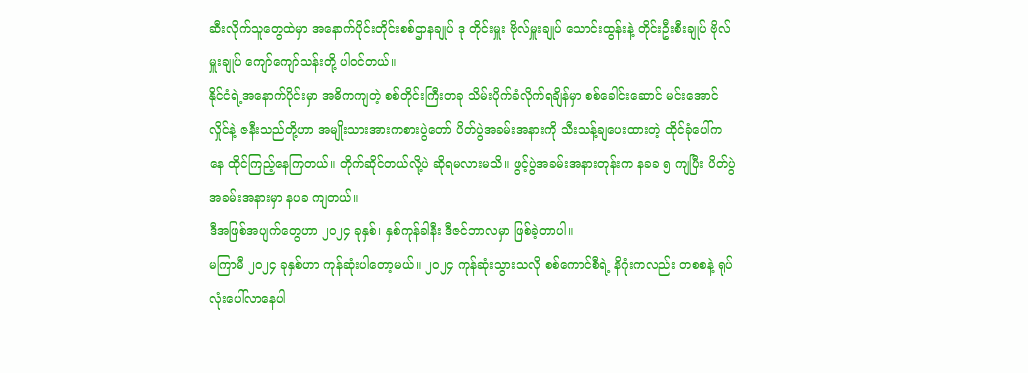ဆီးလိုက်သူတွေထဲမှာ အနောက်ပိုင်းတိုင်းစစ်ဌာနချုပ် ဒု တိုင်းမှူး ဗိုလ်မှူးချုပ် သောင်းထွန်းနဲ့ တိုင်းဦးစီးချုပ် ဗိုလ်မှူးချုပ် ကျော်ကျော်သန်းတို့ ပါဝင်တယ်။
နိုင်ငံရဲ့အနောက်ပိုင်းမှာ အဓိကကျတဲ့ စစ်တိုင်းကြီးတခု သိမ်းပိုက်ခံလိုက်ရချိန်မှာ စစ်ခေါင်းဆောင် မင်းအောင်လှိုင်နဲ့ ဇနီးသည်တို့ဟာ အမျိုးသားအားကစားပွဲတော် ပိတ်ပွဲအခမ်းအနားကို သီးသန့်ချပေးထားတဲ့ ထိုင်ခုံပေါ်ကနေ ထိုင်ကြည့်နေကြတယ်။ တိုက်ဆိုင်တယ်လို့ပဲ ဆိုရမလားမသိ။ ဖွင့်ပွဲအခမ်းအနားတုန်းက နခခ ၅ ကျပြီး ပိတ်ပွဲအခမ်းအနားမှာ နပခ ကျတယ်။
ဒီအဖြစ်အပျက်တွေဟာ ၂၀၂၄ ခုနှစ်၊ နှစ်ကုန်ခါနီး ဒီဇင်ဘာလမှာ ဖြစ်ခဲ့တာပါ။
မကြာမီ ၂၀၂၄ ခုနှစ်ဟာ ကုန်ဆုံးပါတော့မယ်။ ၂၀၂၄ ကုန်ဆုံးသွားသလို စစ်ကောင်စီရဲ့ နိဂုံးကလည်း တစစနဲ့ ရုပ်လုံးပေါ်လာနေပါ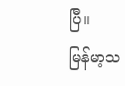ပြီ။
မြန်မာ့သ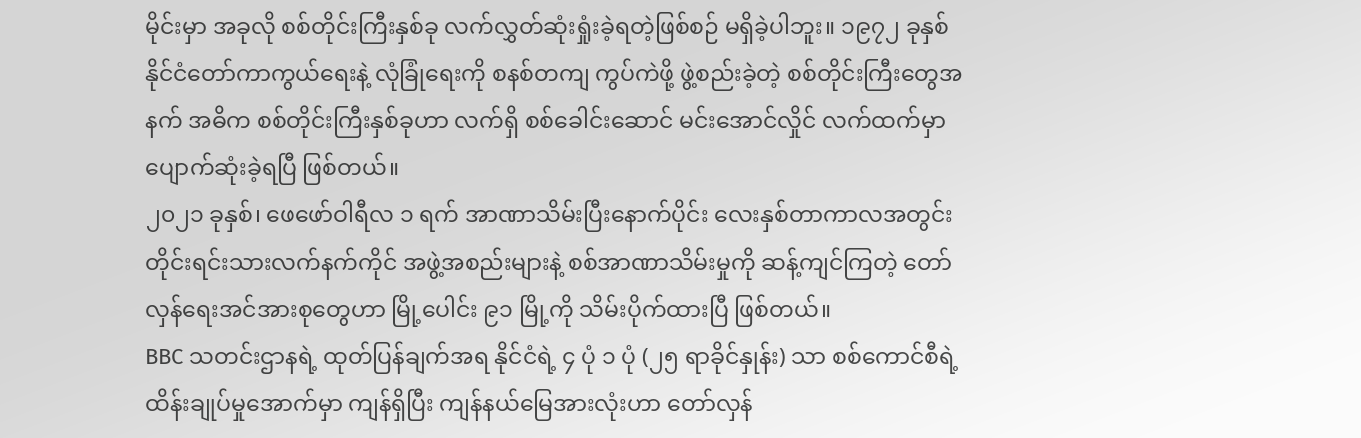မိုင်းမှာ အခုလို စစ်တိုင်းကြီးနှစ်ခု လက်လွှတ်ဆုံးရှုံးခဲ့ရတဲ့ဖြစ်စဉ် မရှိခဲ့ပါဘူး။ ၁၉၇၂ ခုနှစ် နိုင်ငံတော်ကာကွယ်ရေးနဲ့ လုံခြုံရေးကို စနစ်တကျ ကွပ်ကဲဖို့ ဖွဲ့စည်းခဲ့တဲ့ စစ်တိုင်းကြီးတွေအနက် အဓိက စစ်တိုင်းကြီးနှစ်ခုဟာ လက်ရှိ စစ်ခေါင်းဆောင် မင်းအောင်လှိုင် လက်ထက်မှာ ပျောက်ဆုံးခဲ့ရပြီ ဖြစ်တယ်။
၂၀၂၁ ခုနှစ်၊ ဖေဖော်ဝါရီလ ၁ ရက် အာဏာသိမ်းပြီးနောက်ပိုင်း လေးနှစ်တာကာလအတွင်း တိုင်းရင်းသားလက်နက်ကိုင် အဖွဲ့အစည်းများနဲ့ စစ်အာဏာသိမ်းမှုကို ဆန့်ကျင်ကြတဲ့ တော်လှန်ရေးအင်အားစုတွေဟာ မြို့ပေါင်း ၉၁ မြို့ကို သိမ်းပိုက်ထားပြီ ဖြစ်တယ်။
BBC သတင်းဌာနရဲ့ ထုတ်ပြန်ချက်အရ နိုင်ငံရဲ့ ၄ ပုံ ၁ ပုံ (၂၅ ရာခိုင်နှုန်း) သာ စစ်ကောင်စီရဲ့ ထိန်းချုပ်မှုအောက်မှာ ကျန်ရှိပြီး ကျန်နယ်မြေအားလုံးဟာ တော်လှန်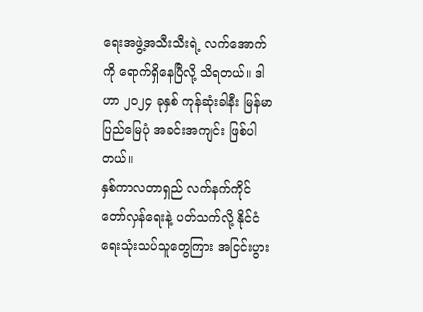ရေးအဖွဲ့အသီးသီးရဲ့ လက်အောက်ကို ရောက်ရှိနေပြီလို့ သိရတယ်။ ဒါဟာ ၂၀၂၄ ခုနှစ် ကုန်ဆုံးခါနီး မြန်မာပြည်မြေပုံ အခင်းအကျင်း ဖြစ်ပါတယ်။
နှစ်ကာလတာရှည် လက်နက်ကိုင်တော်လှန်ရေးနဲ့ ပတ်သက်လို့ နိုင်ငံရေးသုံးသပ်သူတွေကြား အငြင်းပွား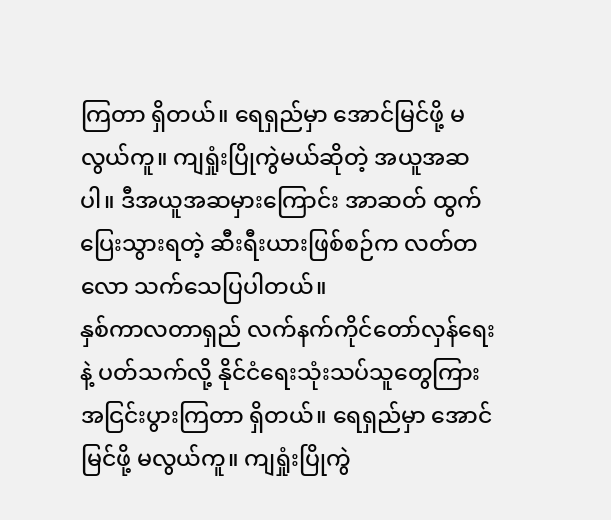ကြတာ ရှိတယ်။ ရေရှည်မှာ အောင်မြင်ဖို့ မလွယ်ကူ။ ကျရှုံးပြိုကွဲမယ်ဆိုတဲ့ အယူအဆပါ။ ဒီအယူအဆမှားကြောင်း အာဆတ် ထွက်ပြေးသွားရတဲ့ ဆီးရီးယားဖြစ်စဉ်က လတ်တလော သက်သေပြပါတယ်။
နှစ်ကာလတာရှည် လက်နက်ကိုင်တော်လှန်ရေးနဲ့ ပတ်သက်လို့ နိုင်ငံရေးသုံးသပ်သူတွေကြား အငြင်းပွားကြတာ ရှိတယ်။ ရေရှည်မှာ အောင်မြင်ဖို့ မလွယ်ကူ။ ကျရှုံးပြိုကွဲ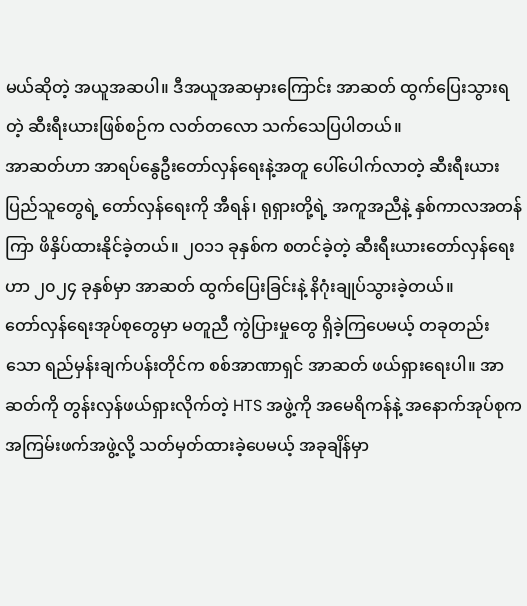မယ်ဆိုတဲ့ အယူအဆပါ။ ဒီအယူအဆမှားကြောင်း အာဆတ် ထွက်ပြေးသွားရတဲ့ ဆီးရီးယားဖြစ်စဉ်က လတ်တလော သက်သေပြပါတယ်။
အာဆတ်ဟာ အာရပ်နွေဦးတော်လှန်ရေးနဲ့အတူ ပေါ်ပေါက်လာတဲ့ ဆီးရီးယားပြည်သူတွေရဲ့ တော်လှန်ရေးကို အီရန်၊ ရုရှားတို့ရဲ့ အကူအညီနဲ့ နှစ်ကာလအတန်ကြာ ဖိနှိပ်ထားနိုင်ခဲ့တယ်။ ၂၀၁၁ ခုနှစ်က စတင်ခဲ့တဲ့ ဆီးရီးယားတော်လှန်ရေးဟာ ၂၀၂၄ ခုနှစ်မှာ အာဆတ် ထွက်ပြေးခြင်းနဲ့ နိဂုံးချုပ်သွားခဲ့တယ်။
တော်လှန်ရေးအုပ်စုတွေမှာ မတူညီ ကွဲပြားမှုတွေ ရှိခဲ့ကြပေမယ့် တခုတည်းသော ရည်မှန်းချက်ပန်းတိုင်က စစ်အာဏာရှင် အာဆတ် ဖယ်ရှားရေးပါ။ အာဆတ်ကို တွန်းလှန်ဖယ်ရှားလိုက်တဲ့ HTS အဖွဲ့ကို အမေရိကန်နဲ့ အနောက်အုပ်စုက အကြမ်းဖက်အဖွဲ့လို့ သတ်မှတ်ထားခဲ့ပေမယ့် အခုချိန်မှာ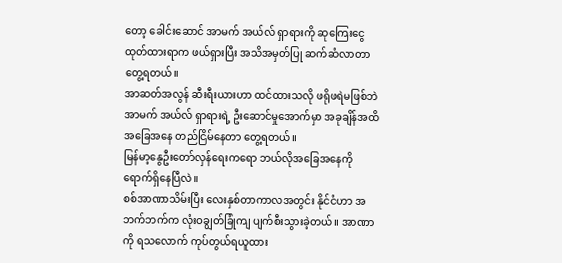တော့ ခေါင်းဆောင် အာမက် အယ်လ် ရှာရားကို ဆုကြေးငွေ ထုတ်ထားရာက ဖယ်ရှားပြီး အသိအမှတ်ပြု ဆက်ဆံလာတာ တွေ့ရတယ်။
အာဆတ်အလွန် ဆီးရီးယားဟာ ထင်ထားသလို ဖရိုဖရဲမဖြစ်ဘဲ အာမက် အယ်လ် ရှာရားရဲ့ ဦးဆောင်မှုအောက်မှာ အခုချိန်အထိ အခြေအနေ တည်ငြိမ်နေတာ တွေ့ရတယ်။
မြန်မာ့နွေဦးတော်လှန်ရေးကရော ဘယ်လိုအခြေအနေကို ရောက်ရှိနေပြီလဲ။
စစ်အာဏာသိမ်းပြီး လေးနှစ်တာကာလအတွင်း နိုင်ငံဟာ အဘက်ဘက်က လုံးဝချွတ်ခြုံကျ ပျက်စီးသွားခဲ့တယ်။ အာဏာကို ရသလောက် ကုပ်တွယ်ရယူထား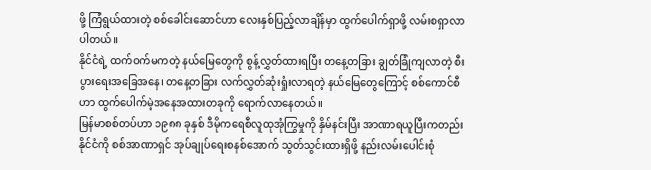ဖို့ ကြံရွယ်ထားတဲ့ စစ်ခေါင်းဆောင်ဟာ လေးနှစ်ပြည့်လာချိန်မှာ ထွက်ပေါက်ရှာဖို့ လမ်းစရှာလာပါတယ်။
နိုင်ငံရဲ့ ထက်ဝက်မကတဲ့ နယ်မြေတွေကို စွန့်လွှတ်ထားရပြီး တနေ့တခြား ချွတ်ခြုံကျလာတဲ့ စီးပွားရေးအခြေအနေ၊ တနေ့တခြား လက်လွှတ်ဆုံးရှုံးလာရတဲ့ နယ်မြေတွေကြောင့် စစ်ကောင်စီဟာ ထွက်ပေါက်မဲ့အနေအထားတခုကို ရောက်လာနေတယ်။
မြန်မာစစ်တပ်ဟာ ၁၉၈၈ ခုနှစ် ဒီမိုကရေစီလူထုအုံကြွမှုကို နှိမ်နင်းပြီး အာဏာရယူပြီးကတည်း နိုင်ငံကို စစ်အာဏာရှင် အုပ်ချုပ်ရေးစနစ်အောက် သွတ်သွင်းထားရှိဖို့ နည်းလမ်းပေါင်းစုံ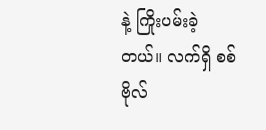နဲ့ ကြိုးပမ်းခဲ့တယ်။ လက်ရှိ စစ်ဗိုလ်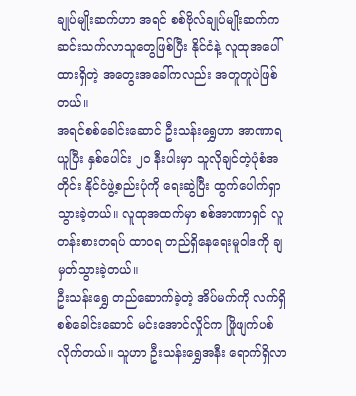ချုပ်မျိုးဆက်ဟာ အရင် စစ်ဗိုလ်ချုပ်မျိုးဆက်က ဆင်းသက်လာသူတွေဖြစ်ပြီး နိုင်ငံနဲ့ လူထုအပေါ်ထားရှိတဲ့ အတွေးအခေါ်ကလည်း အတူတူပဲဖြစ်တယ်။
အရင်စစ်ခေါင်းဆောင် ဦးသန်းရွှေဟာ အာဏာရယူပြီး နှစ်ပေါင်း ၂၀ နီးပါးမှာ သူလိုချင်တဲ့ပုံစံအတိုင်း နိုင်ငံဖွဲ့စည်းပုံကို ရေးဆွဲပြီး ထွက်ပေါက်ရှာသွားခဲ့တယ်။ လူထုအထက်မှာ စစ်အာဏာရှင် လူတန်းစားတရပ် ထာဝရ တည်ရှိနေရေးမူဝါဒကို ချမှတ်သွားခဲ့တယ်။
ဦးသန်းရွှေ တည်ဆောက်ခဲ့တဲ့ အိပ်မက်ကို လက်ရှိစစ်ခေါင်းဆောင် မင်းအောင်လှိုင်က ဖြိုဖျက်ပစ်လိုက်တယ်။ သူဟာ ဦးသန်းရွှေအနီး ရောက်ရှိလာ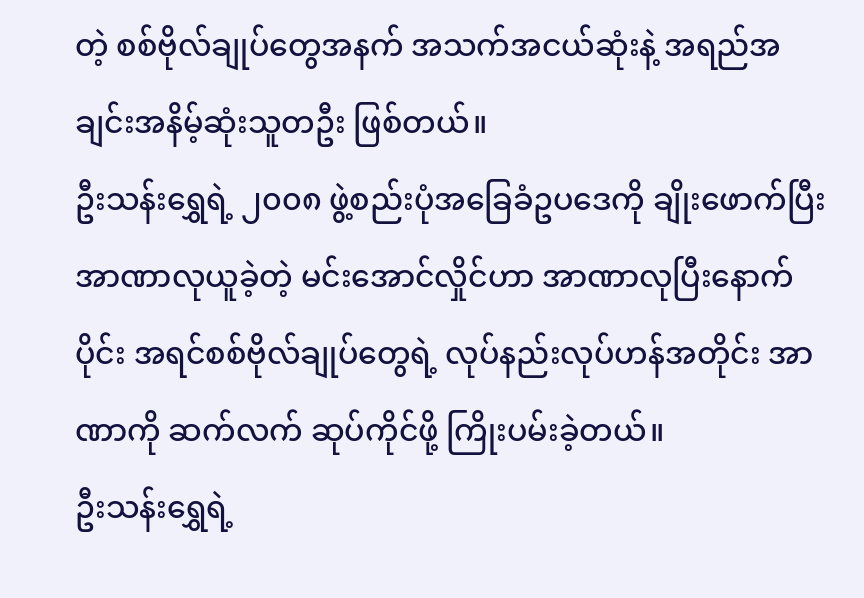တဲ့ စစ်ဗိုလ်ချုပ်တွေအနက် အသက်အငယ်ဆုံးနဲ့ အရည်အချင်းအနိမ့်ဆုံးသူတဦး ဖြစ်တယ်။
ဦးသန်းရွှေရဲ့ ၂၀၀၈ ဖွဲ့စည်းပုံအခြေခံဥပဒေကို ချိုးဖောက်ပြီး အာဏာလုယူခဲ့တဲ့ မင်းအောင်လှိုင်ဟာ အာဏာလုပြီးနောက်ပိုင်း အရင်စစ်ဗိုလ်ချုပ်တွေရဲ့ လုပ်နည်းလုပ်ဟန်အတိုင်း အာဏာကို ဆက်လက် ဆုပ်ကိုင်ဖို့ ကြိုးပမ်းခဲ့တယ်။
ဦးသန်းရွှေရဲ့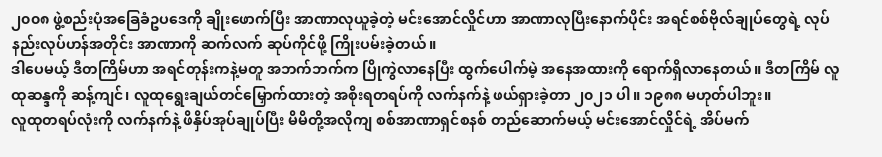၂၀၀၈ ဖွဲ့စည်းပုံအခြေခံဥပဒေကို ချိုးဖောက်ပြီး အာဏာလုယူခဲ့တဲ့ မင်းအောင်လှိုင်ဟာ အာဏာလုပြီးနောက်ပိုင်း အရင်စစ်ဗိုလ်ချုပ်တွေရဲ့ လုပ်နည်းလုပ်ဟန်အတိုင်း အာဏာကို ဆက်လက် ဆုပ်ကိုင်ဖို့ ကြိုးပမ်းခဲ့တယ်။
ဒါပေမယ့် ဒီတကြိမ်ဟာ အရင်တုန်းကနဲ့မတူ အဘက်ဘက်က ပြိုကွဲလာနေပြီး ထွက်ပေါက်မဲ့ အနေအထားကို ရောက်ရှိလာနေတယ်။ ဒီတကြိမ် လူထုဆန္ဒကို ဆန့်ကျင်၊ လူထုရွေးချယ်တင်မြှောက်ထားတဲ့ အစိုးရတရပ်ကို လက်နက်နဲ့ ဖယ်ရှားခဲ့တာ ၂၀၂၁ ပါ။ ၁၉၈၈ မဟုတ်ပါဘူး။
လူထုတရပ်လုံးကို လက်နက်နဲ့ ဖိနှိပ်အုပ်ချုပ်ပြီး မိမိတို့အလိုကျ စစ်အာဏာရှင်စနစ် တည်ဆောက်မယ့် မင်းအောင်လှိုင်ရဲ့ အိပ်မက်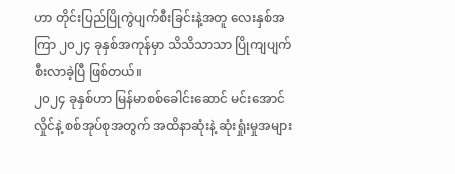ဟာ တိုင်းပြည်ပြိုကွဲပျက်စီးခြင်းနဲ့အတူ လေးနှစ်အကြာ ၂၀၂၄ ခုနှစ်အကုန်မှာ သိသိသာသာ ပြိုကျပျက်စီးလာခဲ့ပြီ ဖြစ်တယ်။
၂၀၂၄ ခုနှစ်ဟာ မြန်မာစစ်ခေါင်းဆောင် မင်းအောင်လှိုင်နဲ့ စစ်အုပ်စုအတွက် အထိနာဆုံးနဲ့ ဆုံးရှုံးမှုအများ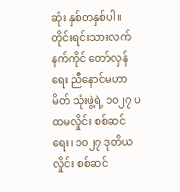ဆုံး နှစ်တနှစ်ပါ။ တိုင်းရင်းသားလက်နက်ကိုင် တော်လှန်ရေး ညီနောင်မဟာမိတ် သုံးဖွဲ့ရဲ့ ၁၀၂၇ ပထမလှိုင်း စစ်ဆင်ရေး၊ ၁၀၂၇ ဒုတိယလှိုင်း စစ်ဆင်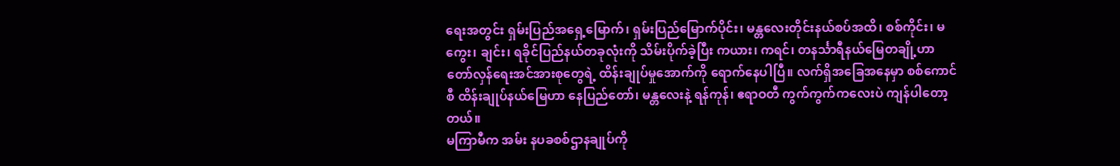ရေးအတွင်း ရှမ်းပြည်အရှေ့မြောက်၊ ရှမ်းပြည်မြောက်ပိုင်း၊ မန္တလေးတိုင်းနယ်စပ်အထိ၊ စစ်ကိုင်း၊ မကွေး၊ ချင်း၊ ရခိုင်ပြည်နယ်တခုလုံးကို သိမ်းပိုက်ခဲ့ပြီး ကယား၊ ကရင်၊ တနင်္သာရီနယ်မြေတချို့ဟာ တော်လှန်ရေးအင်အားစုတွေရဲ့ ထိန်းချုပ်မှုအောက်ကို ရောက်နေပါပြီ။ လက်ရှိအခြေအနေမှာ စစ်ကောင်စီ ထိန်းချုပ်နယ်မြေဟာ နေပြည်တော်၊ မန္တလေးနဲ့ ရန်ကုန်၊ ဧရာဝတီ ကွက်ကွက်ကလေးပဲ ကျန်ပါတော့တယ်။
မကြာမီက အမ်း နပခစစ်ဌာနချုပ်ကို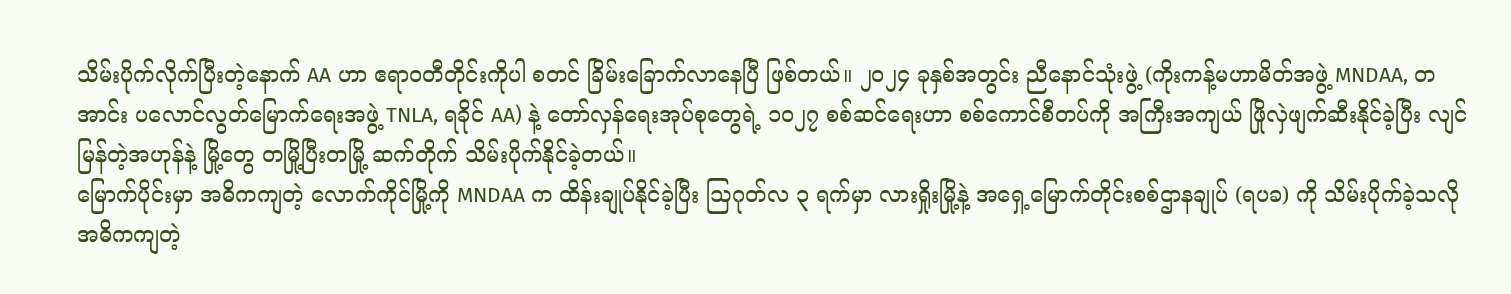သိမ်းပိုက်လိုက်ပြီးတဲ့နောက် AA ဟာ ဧရာဝတီတိုင်းကိုပါ စတင် ခြိမ်းခြောက်လာနေပြီ ဖြစ်တယ်။ ၂၀၂၄ ခုနှစ်အတွင်း ညီနောင်သုံးဖွဲ့ (ကိုးကန့်မဟာမိတ်အဖွဲ့ MNDAA, တအာင်း ပလောင်လွတ်မြောက်ရေးအဖွဲ့ TNLA, ရခိုင် AA) နဲ့ တော်လှန်ရေးအုပ်စုတွေရဲ့ ၁၀၂၇ စစ်ဆင်ရေးဟာ စစ်ကောင်စီတပ်ကို အကြီးအကျယ် ဖြိုလှဲဖျက်ဆီးနိုင်ခဲ့ပြီး လျင်မြန်တဲ့အဟုန်နဲ့ မြို့တွေ တမြို့ပြီးတမြို့ ဆက်တိုက် သိမ်းပိုက်နိုင်ခဲ့တယ်။
မြောက်ပိုင်းမှာ အဓိကကျတဲ့ လောက်ကိုင်မြို့ကို MNDAA က ထိန်းချုပ်နိုင်ခဲ့ပြီး ဩဂုတ်လ ၃ ရက်မှာ လားရှိုးမြို့နဲ့ အရှေ့မြောက်တိုင်းစစ်ဌာနချုပ် (ရပခ) ကို သိမ်းပိုက်ခဲ့သလို အဓိကကျတဲ့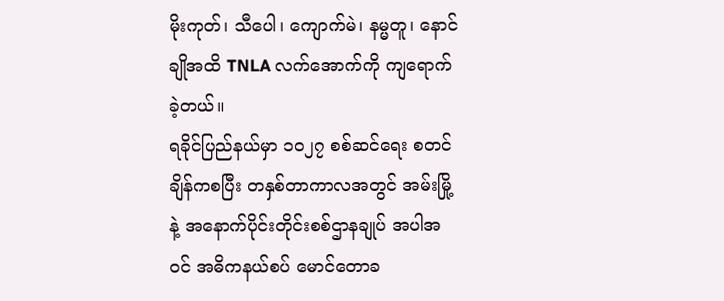မိုးကုတ်၊ သီပေါ၊ ကျောက်မဲ၊ နမ္မတူ၊ နောင်ချိုအထိ TNLA လက်အောက်ကို ကျရောက်ခဲ့တယ်။
ရခိုင်ပြည်နယ်မှာ ၁၀၂၇ စစ်ဆင်ရေး စတင်ချိန်ကစပြီး တနှစ်တာကာလအတွင် အမ်းမြို့နဲ့ အနောက်ပိုင်းတိုင်းစစ်ဌာနချုပ် အပါအဝင် အဓိကနယ်စပ် မောင်တောခ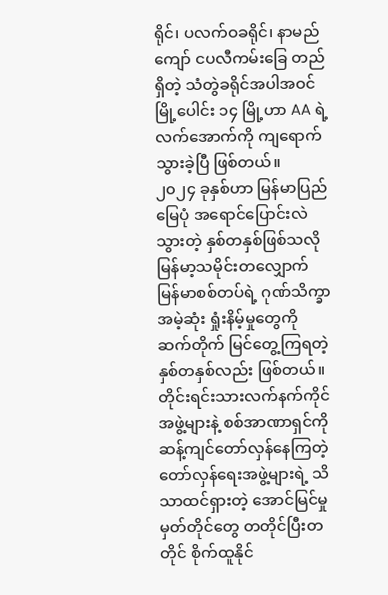ရိုင်၊ ပလက်ဝခရိုင်၊ နာမည်ကျော် ငပလီကမ်းခြေ တည်ရှိတဲ့ သံတွဲခရိုင်အပါအဝင် မြို့ပေါင်း ၁၄ မြို့ဟာ AA ရဲ့ လက်အောက်ကို ကျရောက်သွားခဲ့ပြီ ဖြစ်တယ်။
၂၀၂၄ ခုနှစ်ဟာ မြန်မာပြည်မြေပုံ အရောင်ပြောင်းလဲသွားတဲ့ နှစ်တနှစ်ဖြစ်သလို မြန်မာ့သမိုင်းတလျှောက် မြန်မာစစ်တပ်ရဲ့ ဂုဏ်သိက္ခာအမဲ့ဆုံး ရှုံးနိမ့်မှုတွေကို ဆက်တိုက် မြင်တွေ့ကြရတဲ့ နှစ်တနှစ်လည်း ဖြစ်တယ်။ တိုင်းရင်းသားလက်နက်ကိုင် အဖွဲ့များနဲ့ စစ်အာဏာရှင်ကို ဆန့်ကျင်တော်လှန်နေကြတဲ့ တော်လှန်ရေးအဖွဲ့များရဲ့ သိသာထင်ရှားတဲ့ အောင်မြင်မှုမှတ်တိုင်တွေ တတိုင်ပြီးတတိုင် စိုက်ထူနိုင်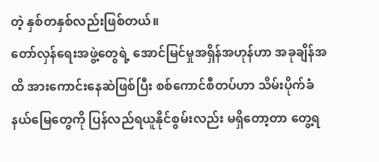တဲ့ နှစ်တနှစ်လည်းဖြစ်တယ်။
တော်လှန်ရေးအဖွဲ့တွေရဲ့ အောင်မြင်မှုအရှိန်အဟုန်ဟာ အခုချိန်အထိ အားကောင်းနေဆဲဖြစ်ပြီး စစ်ကောင်စီတပ်ဟာ သိမ်းပိုက်ခံနယ်မြေတွေကို ပြန်လည်ရယူနိုင်စွမ်းလည်း မရှိတော့တာ တွေ့ရ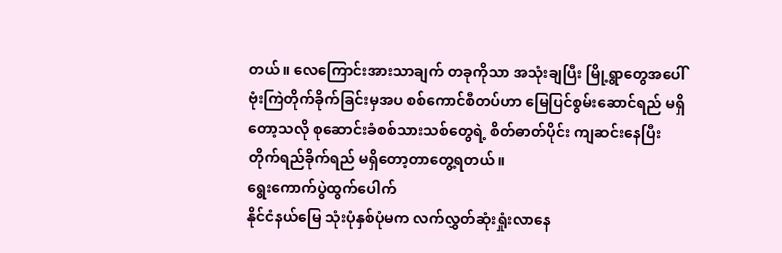တယ်။ လေကြောင်းအားသာချက် တခုကိုသာ အသုံးချပြီး မြို့ရွာတွေအပေါ် ဗုံးကြဲတိုက်ခိုက်ခြင်းမှအပ စစ်ကောင်စီတပ်ဟာ မြေပြင်စွမ်းဆောင်ရည် မရှိတော့သလို စုဆောင်းခံစစ်သားသစ်တွေရဲ့ စိတ်ဓာတ်ပိုင်း ကျဆင်းနေပြီး တိုက်ရည်ခိုက်ရည် မရှိတော့တာတွေ့ရတယ်။
ရွေးကောက်ပွဲထွက်ပေါက်
နိုင်ငံနယ်မြေ သုံးပုံနှစ်ပုံမက လက်လွှတ်ဆုံးရှုံးလာနေ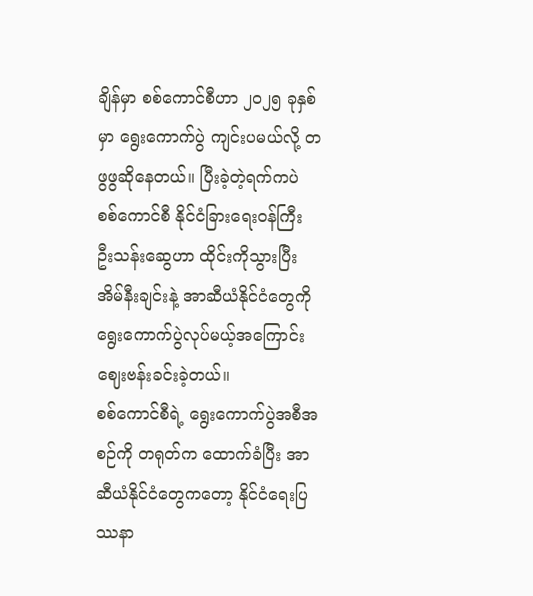ချိန်မှာ စစ်ကောင်စီဟာ ၂၀၂၅ ခုနှစ်မှာ ရွေးကောက်ပွဲ ကျင်းပမယ်လို့ တဖွဖွဆိုနေတယ်။ ပြီးခဲ့တဲ့ရက်ကပဲ စစ်ကောင်စီ နိုင်ငံခြားရေးဝန်ကြီး ဦးသန်းဆွေဟာ ထိုင်းကိုသွားပြီး အိမ်နီးချင်းနဲ့ အာဆီယံနိုင်ငံတွေကို ရွေးကောက်ပွဲလုပ်မယ့်အကြောင်း ဈေးဗန်းခင်းခဲ့တယ်။
စစ်ကောင်စီရဲ့ ရွေးကောက်ပွဲအစီအစဉ်ကို တရုတ်က ထောက်ခံပြီး အာဆီယံနိုင်ငံတွေကတော့ နိုင်ငံရေးပြဿနာ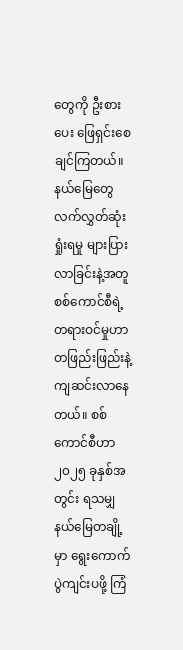တွေကို ဦးစားပေး ဖြေရှင်းစေချင်ကြတယ်။ နယ်မြေတွေ လက်လွှတ်ဆုံးရှုံးရမှု များပြားလာခြင်းနဲ့အတူ စစ်ကောင်စီရဲ့ တရားဝင်မှုဟာ တဖြည်းဖြည်းနဲ့ ကျဆင်းလာနေတယ်။ စစ်ကောင်စီဟာ ၂၀၂၅ ခုနှစ်အတွင်း ရသမျှနယ်မြေတချို့မှာ ရွေးကောက်ပွဲကျင်းပဖို့ ကြံ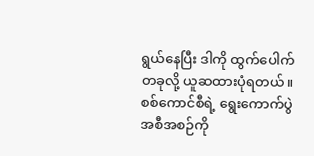ရွယ်နေပြီး ဒါကို ထွက်ပေါက်တခုလို့ ယူဆထားပုံရတယ်။
စစ်ကောင်စီရဲ့ ရွေးကောက်ပွဲအစီအစဉ်ကို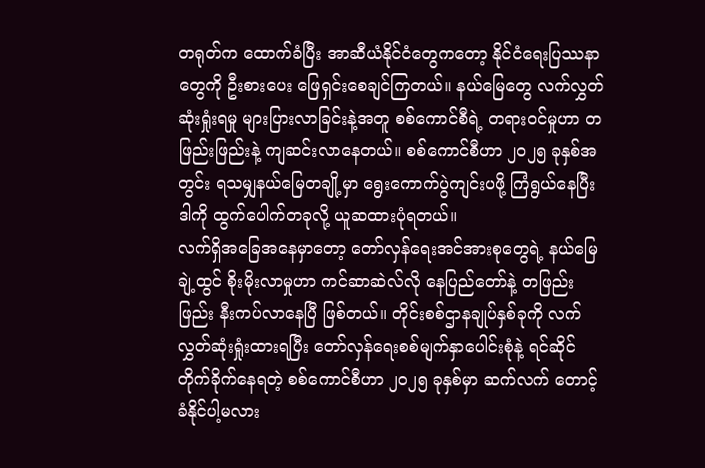တရုတ်က ထောက်ခံပြီး အာဆီယံနိုင်ငံတွေကတော့ နိုင်ငံရေးပြဿနာတွေကို ဦးစားပေး ဖြေရှင်းစေချင်ကြတယ်။ နယ်မြေတွေ လက်လွှတ်ဆုံးရှုံးရမှု များပြားလာခြင်းနဲ့အတူ စစ်ကောင်စီရဲ့ တရားဝင်မှုဟာ တဖြည်းဖြည်းနဲ့ ကျဆင်းလာနေတယ်။ စစ်ကောင်စီဟာ ၂၀၂၅ ခုနှစ်အတွင်း ရသမျှနယ်မြေတချို့မှာ ရွေးကောက်ပွဲကျင်းပဖို့ ကြံရွယ်နေပြီး ဒါကို ထွက်ပေါက်တခုလို့ ယူဆထားပုံရတယ်။
လက်ရှိအခြေအနေမှာတော့ တော်လှန်ရေးအင်အားစုတွေရဲ့ နယ်မြေချဲ့ထွင် စိုးမိုးလာမှုဟာ ကင်ဆာဆဲလ်လို နေပြည်တော်နဲ့ တဖြည်းဖြည်း နီးကပ်လာနေပြီ ဖြစ်တယ်။ တိုင်းစစ်ဌာနချုပ်နှစ်ခုကို လက်လွှတ်ဆုံးရှုံးထားရပြီး တော်လှန်ရေးစစ်မျက်နှာပေါင်းစုံနဲ့ ရင်ဆိုင်တိုက်ခိုက်နေရတဲ့ စစ်ကောင်စီဟာ ၂၀၂၅ ခုနှစ်မှာ ဆက်လက် တောင့်ခံနိုင်ပါ့မလား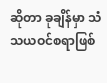ဆိုတာ ခုချိန်မှာ သံသယဝင်စရာဖြစ်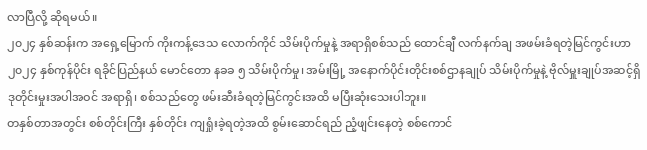လာပြီလို့ ဆိုရမယ်။
၂၀၂၄ နှစ်ဆန်းက အရှေ့မြောက် ကိုးကန့်ဒေသ လောက်ကိုင် သိမ်းပိုက်မှုနဲ့ အရာရှိစစ်သည် ထောင်ချီ လက်နက်ချ အဖမ်းခံရတဲ့မြင်ကွင်းဟာ ၂၀၂၄ နှစ်ကုန်ပိုင်း ရခိုင်ပြည်နယ် မောင်တော နခခ ၅ သိမ်းပိုက်မှု၊ အမ်းမြို့ အနောက်ပိုင်းတိုင်းစစ်ဌာနချုပ် သိမ်းပိုက်မှုနဲ့ ဗိုလ်မှူးချုပ်အဆင့်ရှိ ဒုတိုင်းမှုးအပါအဝင် အရာရှိ၊ စစ်သည်တွေ ဖမ်းဆီးခံရတဲ့မြင်ကွင်းအထိ မပြီးဆုံးသေးပါဘူး။
တနှစ်တာအတွင်း စစ်တိုင်းကြီး နှစ်တိုင်း ကျရှုံးခဲ့ရတဲ့အထိ စွမ်းဆောင်ရည် ညံ့ဖျင်းနေတဲ့ စစ်ကောင်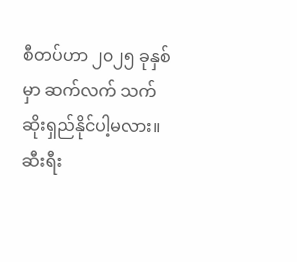စီတပ်ဟာ ၂၀၂၅ ခုနှစ်မှာ ဆက်လက် သက်ဆိုးရှည်နိုင်ပါ့မလား။
ဆီးရီး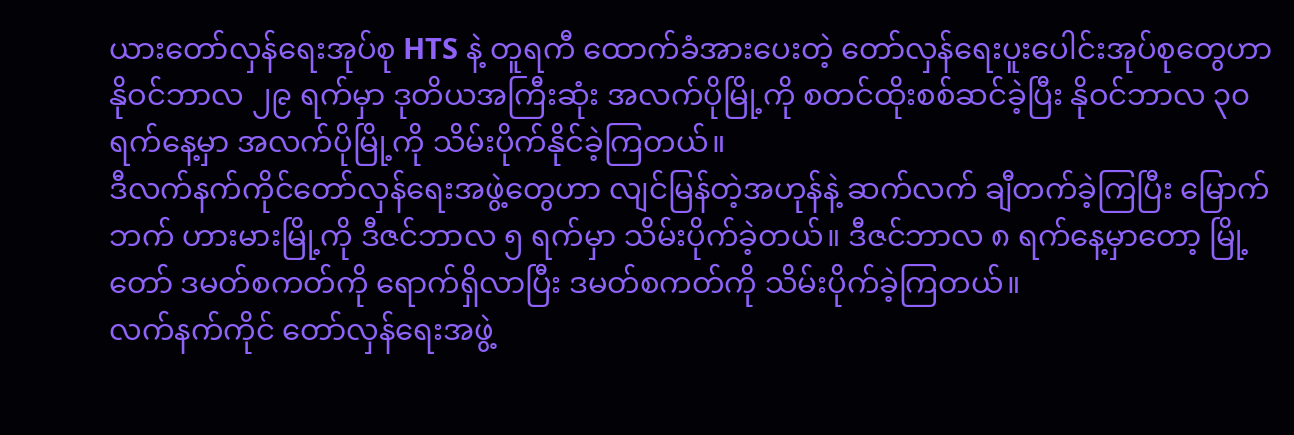ယားတော်လှန်ရေးအုပ်စု HTS နဲ့ တူရကီ ထောက်ခံအားပေးတဲ့ တော်လှန်ရေးပူးပေါင်းအုပ်စုတွေဟာ နိုဝင်ဘာလ ၂၉ ရက်မှာ ဒုတိယအကြီးဆုံး အလက်ပိုမြို့ကို စတင်ထိုးစစ်ဆင်ခဲ့ပြီး နိုဝင်ဘာလ ၃၀ ရက်နေ့မှာ အလက်ပိုမြို့ကို သိမ်းပိုက်နိုင်ခဲ့ကြတယ်။
ဒီလက်နက်ကိုင်တော်လှန်ရေးအဖွဲ့တွေဟာ လျင်မြန်တဲ့အဟုန်နဲ့ ဆက်လက် ချီတက်ခဲ့ကြပြီး မြောက်ဘက် ဟားမားမြို့ကို ဒီဇင်ဘာလ ၅ ရက်မှာ သိမ်းပိုက်ခဲ့တယ်။ ဒီဇင်ဘာလ ၈ ရက်နေ့မှာတော့ မြို့တော် ဒမတ်စကတ်ကို ရောက်ရှိလာပြီး ဒမတ်စကတ်ကို သိမ်းပိုက်ခဲ့ကြတယ်။
လက်နက်ကိုင် တော်လှန်ရေးအဖွဲ့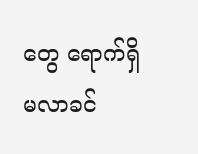တွေ ရောက်ရှိမလာခင်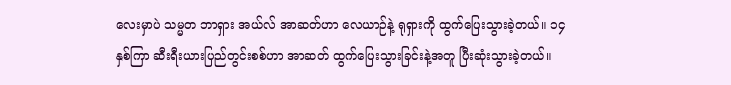လေးမှာပဲ သမ္မတ ဘာရှား အယ်လ် အာဆတ်ဟာ လေယာဉ်နဲ့ ရုရှားကို ထွက်ပြေးသွားခဲ့တယ်။ ၁၄ နှစ်ကြာ ဆီးရီးယားပြည်တွင်းစစ်ဟာ အာဆတ် ထွက်ပြေးသွားခြင်းနဲ့အတူ ပြီးဆုံးသွားခဲ့တယ်။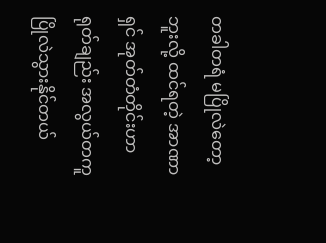တခါတရံ မပြိုလဲတော့ဘူးလို့ ထင်ရတဲ့ အာဏာရှင် အုတ်တံတိုင်းဟာ ရုတ်ချည်း အလွယ်တကူ ပြိုလဲသွားနိုင်တယ်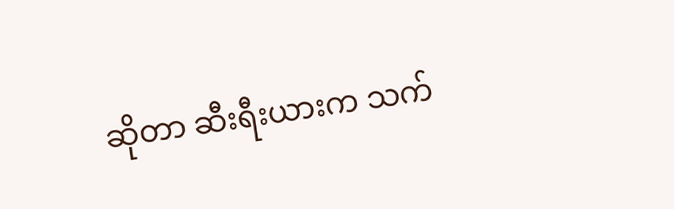ဆိုတာ ဆီးရီးယားက သက်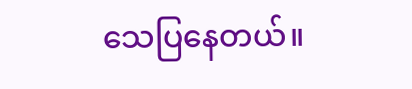သေပြနေတယ်။